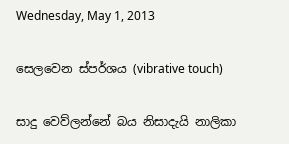Wednesday, May 1, 2013

සෙලවෙන ස්පර්ශය (vibrative touch)

සාදු වෙව්ලන්නේ බය නිසාදැයි නාලිකා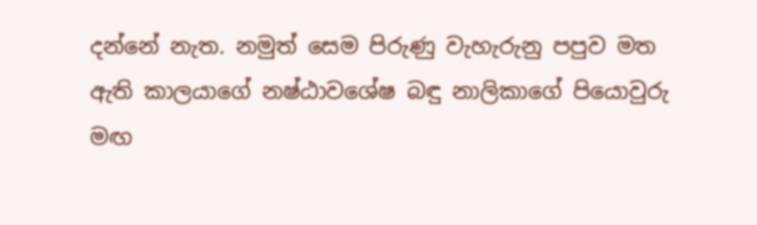දන්නේ නැත. නමුත් සෙම පිරුණු වැහැරුනු පපුව මත ඇති කාලයාගේ නෂ්ඨාවශේෂ බඳු නාලිකාගේ පියොවුරු මඟ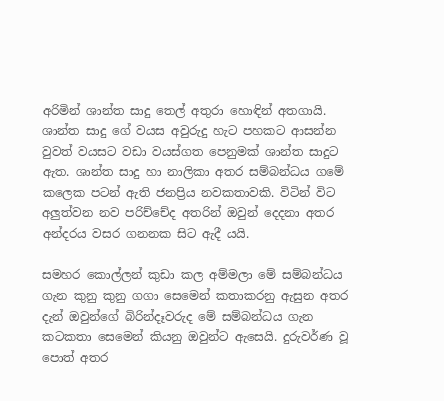අරිමින් ශාන්ත සාදු තෙල් අතුරා හොඳින් අතගායි. ශාන්ත සාදු ගේ වයස අවුරුදු හැට පහකට ආසන්න වුවත් වයසට වඩා වයස්ගත පෙනුමක් ශාන්ත සාදුට ඇත. ශාන්ත සාදු හා නාලිකා අතර සම්බන්ධය ගමේ කලෙක පටන් ඇති ජනප්‍රිය නවකතාවකි. විටින් විට අලුත්වන නව පරිච්චේද අතරින් ඔවුන් දෙදනා අතර අන්දරය වසර ගනනක සිට ඇදී යයි.

සමහර කොල්ලන් කුඩා කල අම්මලා මේ සම්බන්ධය ගැන කුනු කුනු ගගා සෙමෙන් කතාකරනු ඇසුන අතර දැන් ඔවුන්ගේ බිරින්දෑවරුද මේ සම්බන්ධය ගැන කටකතා සෙමෙන් කියනු ඔවුන්ට ඇසෙයි. දුරුවර්ණ වූ පොත් අතර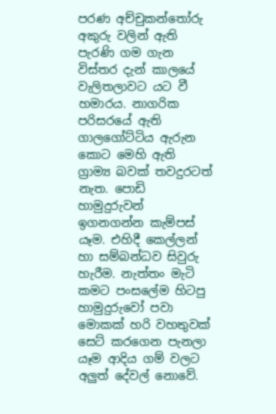පරණ අච්චුකන්තෝරු අකුරු වලින් ඇති පැරණි ගම ගැන විස්තර දැන් කාලයේ වැලිතලාවට යට වී හමාරය. නාගරික පරිසරයේ ඇති ගාලගෝට්ටිය ඇරුන කොට මෙහි ඇති ග්‍රාම්‍ය බවක් තවදුරටත් නැත. පොඩි හාමුදුරුවන් ඉගනගන්න කැම්පස් යෑම. එහිදී කෙල්ලන් හා සම්බන්ධව සිවුරු හැරීම. නැත්තං මැටි කමට පංසලේම හිටපු හාමුදුරුවෝ පවා මොකක් හරි වහතුවක් සෙට් කරගෙන පැනලා යෑම ආදිය ගම් වලට අලුත් දේවල් නොවේ.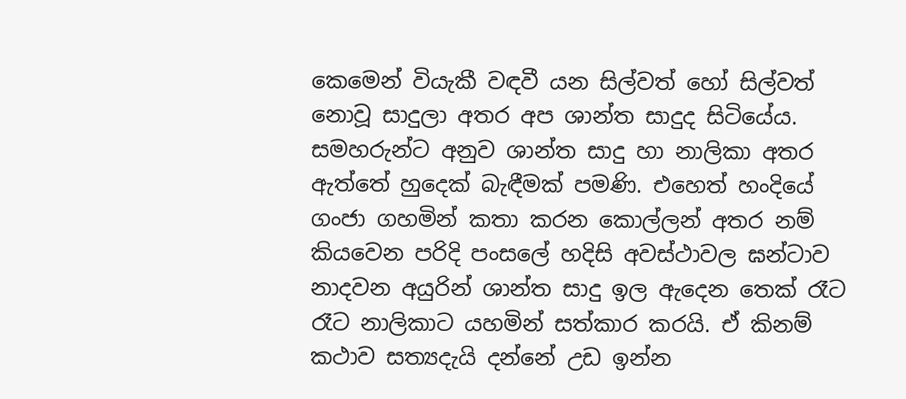කෙමෙන් වියැකී වඳවී යන සිල්වත් හෝ සිල්වත් නොවූ සාදුලා අතර අප ශාන්ත සාදුද සිටියේය. සමහරුන්ට අනුව ශාන්ත සාදු හා නාලිකා අතර ඇත්තේ හුදෙක් බැඳීමක් පමණි. එහෙත් හංදියේ ගංජා ගහමින් කතා කරන කොල්ලන් අතර නම් කියවෙන පරිදි පංසලේ හදිසි අවස්ථාවල ඝන්ටාව නාදවන අයුරින් ශාන්ත සාදු ඉල ඇදෙන තෙක් රෑට රෑට නාලිකාට යහමින් සත්කාර කරයි. ඒ කිනම් කථාව සත්‍යදැයි දන්නේ උඩ ඉන්න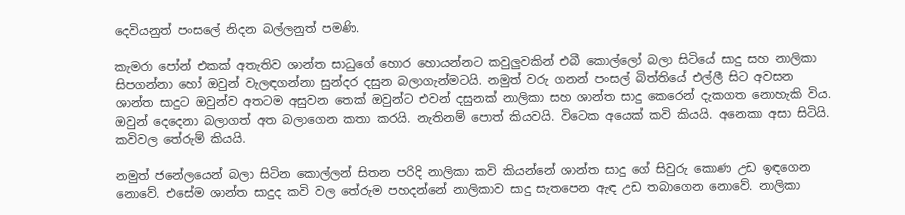දෙවියනුත් පංසලේ නිදන බල්ලනුත් පමණි.

කැමරා පෝන් එකක් අතැතිව ශාන්ත සාධුගේ හොර හොයන්නට කවුලුවකින් එබී කොල්ලෝ බලා සිටියේ සාදු සහ නාලිකා සිපගන්නා හෝ ඔවුන් වැලඳගන්නා සුන්දර දසුන බලාගැන්මටයි. නමුත් වරු ගනන් පංසල් බිත්තියේ එල්ලී සිට අවසන ශාන්ත සාදුට ඔවුන්ව අතටම අසුවන තෙක් ඔවුන්ට එවන් දසුනක් නාලිකා සහ ශාන්ත සාදු කෙරෙන් දැකගත නොහැකි විය. ඔවුන් දෙදෙනා බලාගත් අත බලාගෙන කතා කරයි. නැතිනම් පොත් කියවයි. විටෙක අයෙක් කවි කියයි. අනෙකා අසා සිටියි. කවිවල තේරුම් කියයි.

නමුත් ජනේලයෙන් බලා සිටින කොල්ලන් සිතන පරිදි නාලිකා කවි කියන්නේ ශාන්ත සාදු ගේ සිවුරු කොණ උඩ ඉඳගෙන නොවේ. එසේම ශාන්ත සාදුද කවි වල තේරුම පහදන්නේ නාලිකාව සාදු සැතපෙන ඇඳ උඩ තබාගෙන නොවේ. නාලිකා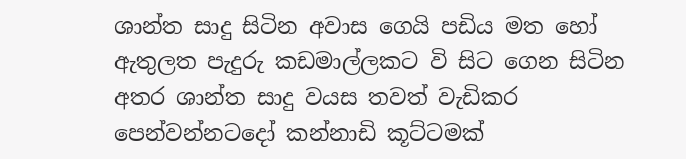ශාන්ත සාදු සිටින අවාස ගෙයි පඩිය මත හෝ ඇතුලත පැදුරු කඩමාල්ලකට වි සිට ගෙන සිටින අතර ශාන්ත සාදු වයස තවත් වැඩිකර පෙන්වන්නටදෝ කන්නාඩි කූට්ටමක්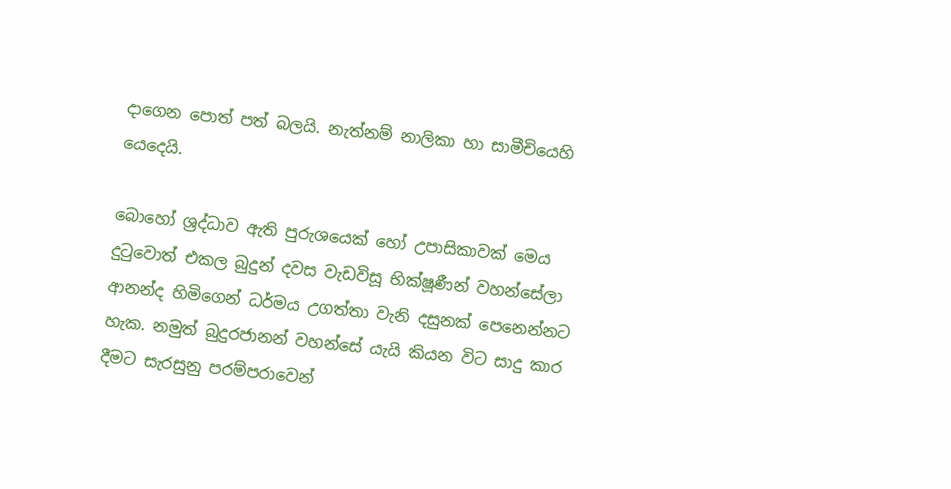දාගෙන පොත් පත් බලයි. නැත්නම් නාලිකා හා සාමීචියෙහි යෙදෙයි.

බොහෝ ශ්‍රද්ධාව ඇති පුරුශයෙක් හෝ උපාසිකාවක් මෙය දුටුවොත් එකල බුදුන් දවස වැඩවිසූ භික්ෂූණීන් වහන්සේලා ආනන්ද හිමිගෙන් ධර්මය උගත්තා වැනි දසුනක් පෙනෙන්නට හැක. නමුත් බුදුරජානන් වහන්සේ යැයි කියන විට සාදු කාර දීමට සැරසුනු පරම්පරාවෙන්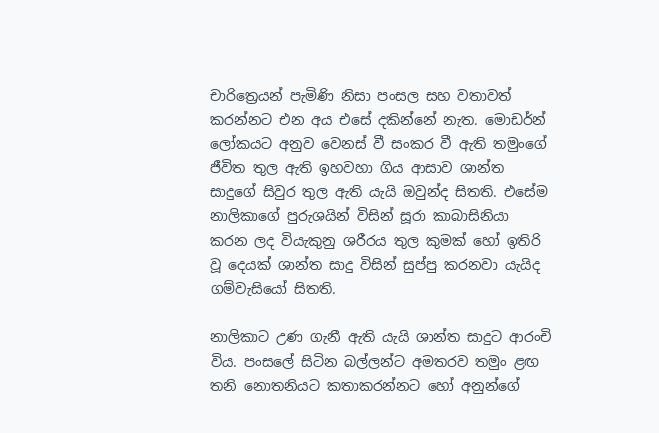චාරිත්‍රෙයන් පැමිණි නිසා පංසල සහ වතාවත් කරන්නට එන අය එසේ දකින්නේ නැත. මොඩර්න් ලෝකයට අනුව වෙනස් වී සංකර වී ඇති තමුංගේ ජීවිත තුල ඇති ඉහවහා ගිය ආසාව ශාන්ත සාදුගේ සිවුර තුල ඇති යැයි ඔවුන්ද සිතති. එසේම නාලිකාගේ පුරුශයින් විසින් සූරා කාබාසිනියා  කරන ලද වියැකුනු ශරීරය තුල කුමක් හෝ ඉතිරි වූ දෙයක් ශාන්ත සාදු විසින් සුප්පු කරනවා යැයිද ගම්වැසියෝ සිතති.

නාලිකාට උණ ගැනී ඇති යැයි ශාන්ත සාදුට ආරංචි විය. පංසලේ සිටින බල්ලන්ට අමතරව තමුං ළඟ තනි නොතනියට කතාකරන්නට හෝ අනුන්ගේ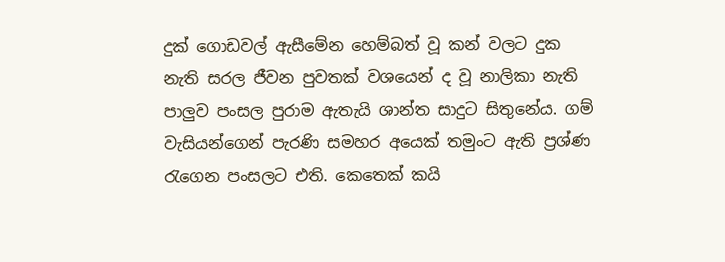දුක් ගොඩවල් ඇසීමේන හෙම්බත් වූ කන් වලට දුක නැති සරල ජීවන පුවතක් වශයෙන් ද වූ නාලිකා නැති පාලුව පංසල පුරාම ඇතැයි ශාන්ත සාදුට සිතුනේය. ගම් වැසියන්ගෙන් පැරණි සමහර අයෙක් තමුංට ඇති ප්‍රශ්ණ රැගෙන පංසලට එති. කෙතෙක් කයි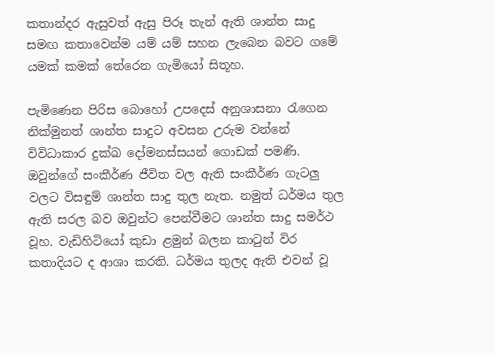කතාන්දර ඇසුවත් ඇසු පිරූ තැන් ඇති ශාන්ත සාදු සමඟ කතාවෙන්ම යම් යම් සහන ලැබෙන බවට ගමේ යමක් කමක් තේරෙන ගැමියෝ සිතූහ.

පැමිණෙන පිරිස බොහෝ උපදෙස් අනුශාසනා රැගෙන නික්මුනත් ශාන්ත සාදුට අවසන උරුම වන්නේ විවිධාකාර දුක්ඛ දෝමනස්සයන් ගොඩක් පමණි. ඔවුන්ගේ සංකීර්ණ ජීවිත වල ඇති සංකීර්ණ ගැටලු වලට විසඳුම් ශාන්ත සාදු තුල නැත. නමුත් ධර්මය තුල ඇති සරල බව ඔවුන්ට පෙන්වීමට ශාන්ත සාදු සමර්ථ වූහ. වැඩිහිටියෝ කුඩා ළමුන් බලන කාටුන් විර කතාදියට ද ආශා කරති. ධර්මය තුලද ඇති එවන් වූ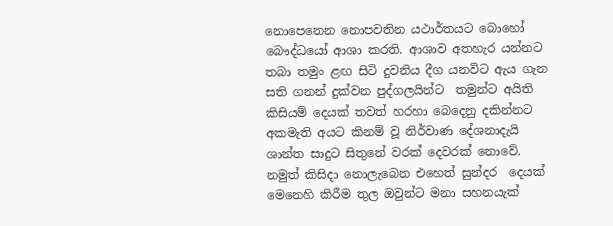නොපෙනෙන නොපවතින යථාර්තයට බොහෝ බෞද්ධයෝ ආශා කරති. ආශාව අතහැර යන්නට තබා තමුං ළඟ සිටි දුවනිය දීග යනවිට ඇය ගැන සති ගනන් දුක්වන පුද්ගලයින්ට  තමුන්ට අයිති කිසියම් දෙයක් තවත් හරහා බෙදෙනු දකින්නට අකමැති අයට කිනම් වූ නිර්වාණ දේශනාදැයි ශාන්ත සාදුට සිතුනේ වරක් දෙවරක් නොවේ. නමුත් කිසිදා නොලැබෙන එහෙත් සුන්දර  දෙයක් මෙනෙහි කිරීම තුල ඔවුන්ට මනා සහනයැක්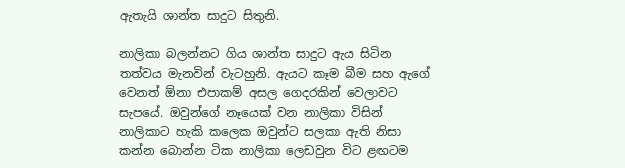ඇතැයි ශාන්ත සාදුට සිතුනි.

නාලිකා බලන්නට ගිය ශාන්ත සාදුට ඇය සිටින තත්වය මැනවින් වැටහුනි. ඇයට කෑම බීම සහ ඇගේ වෙනත් ඕනා එපාකම් අසල ගෙදරකින් වෙලාවට සැපයේ. ඔවුන්ගේ නෑයෙක් වන නාලිකා විසින් නාලිකාට හැකි කලෙක ඔවුන්ට සලකා ඇති නිසා කන්න බොන්න ටික නාලිකා ලෙඩවුන විට ළඟටම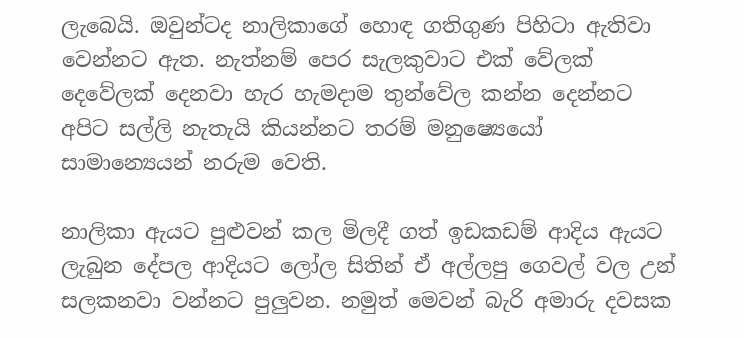ලැබෙයි. ඔවුන්ටද නාලිකාගේ හොඳ ගතිගුණ පිහිටා ඇතිවා වෙන්නට ඇත. නැත්නම් පෙර සැලකුවාට එක් වේලක් දෙවේලක් දෙනවා හැර හැමදාම තුන්වේල කන්න දෙන්නට අපිට සල්ලි නැතැයි කියන්නට තරම් මනුෂ්‍යෙයෝ සාමාන්‍යෙයන් නරුම වෙති.

නාලිකා ඇයට පුළුවන් කල මිලදී ගත් ඉඩකඩම් ආදිය ඇයට ලැබුන දේපල ආදියට ලෝල සිතින් ඒ අල්ලපු ගෙවල් වල උන් සලකනවා වන්නට පුලුවන. නමුත් මෙවන් බැරි අමාරු දවසක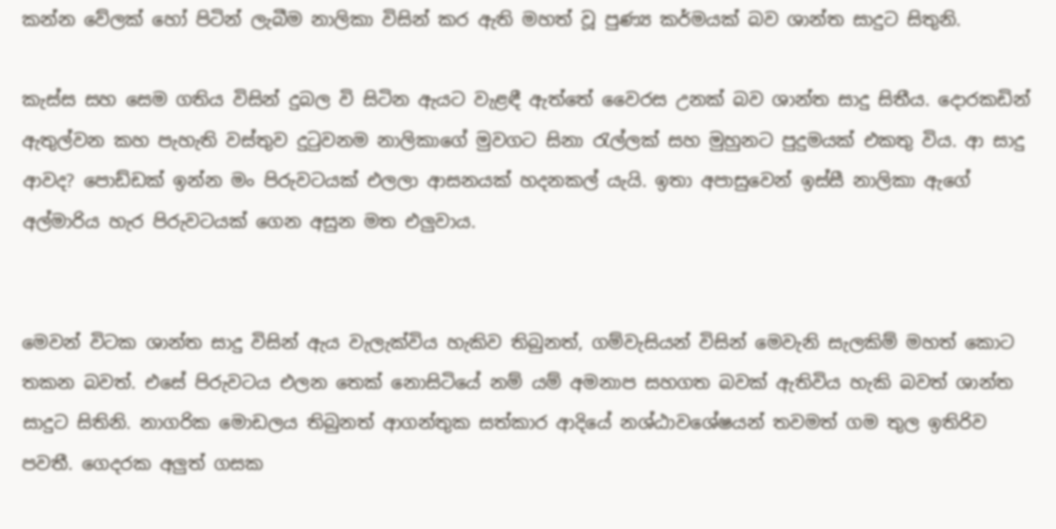කන්න වේලක් හෝ පිටින් ලැබීම නාලිකා විසින් කර ඇති මහත් වූ පුණ්‍ය කර්මයක් බව ශාන්ත සාදුට සිතුනි.

කැස්ස සහ සෙම ගතිය විසින් දුබල වි සිටින ඇයට වැළඳී ඇත්තේ වෛරස උනක් බව ශාන්ත සාදු සිතීය. දොරකඩින් ඇතුල්වන කහ පැහැති වස්තුව දුටුවනම නාලිකාගේ මුවගට සිනා රැල්ලක් සහ මුහුනට පුදුමයක් එකතු විය. ආ සාදු ආවද? පොඩ්ඩක් ඉන්න මං පිරුවටයක් එලලා ආසනයක් හදනකල් යැයි. ඉතා අපාසුවෙන් ඉස්සී නාලිකා ඇගේ අල්මාරිය හැර පිරුවටයක් ගෙන අසුන මත එලුවාය.


මෙවන් විටක ශාන්ත සාදු විසින් ඇය වැලැක්විය හැකිව තිබුනත්, ගම්වැසියන් විසින් මෙවැනි සැලකිම් මහත් කොට තකන බවත්. එසේ පිරුවටය එලන තෙක් නොසිටියේ නම් යම් අමනාප සහගත බවක් ඇතිවිය හැකි බවත් ශාන්ත සාදුට සිතිනි. නාගරික මොඩලය තිබුනත් ආගන්තුක සත්කාර ආදියේ නශ්ඨාවශේෂයන් තවමත් ගම තුල ඉතිරිව පවතී. ගෙදරක අලුත් ගසක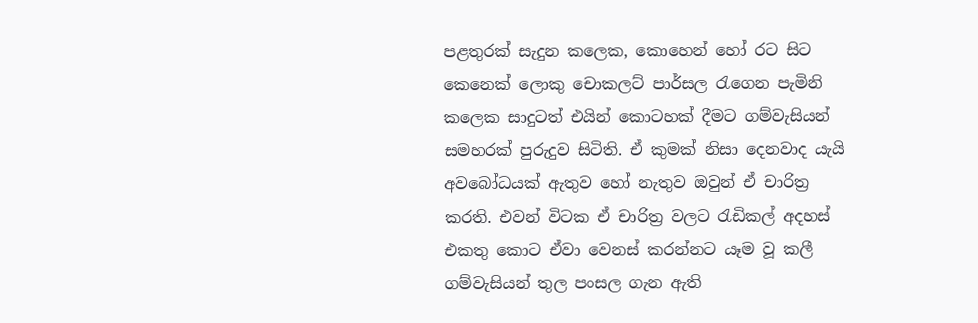පළතුරක් සැදුන කලෙක, කොහෙන් හෝ රට සිට කෙනෙක් ලොකු චොකලට් පාර්සල රැගෙන පැමිනි කලෙක සාදුටත් එයින් කොටහක් දීමට ගම්වැසියන් සමහරක් පුරුදුව සිටිති. ඒ කුමක් නිසා දෙනවාද යැයි අවබෝධයක් ඇතුව හෝ නැතුව ඔවුන් ඒ චාරිත්‍ර කරති. එවන් විටක ඒ චාරිත්‍ර වලට රැඩිකල් අදහස් එකතු කොට ඒවා වෙනස් කරන්නට යෑම වූ කලී ගම්වැසියන් තුල පංසල ගැන ඇති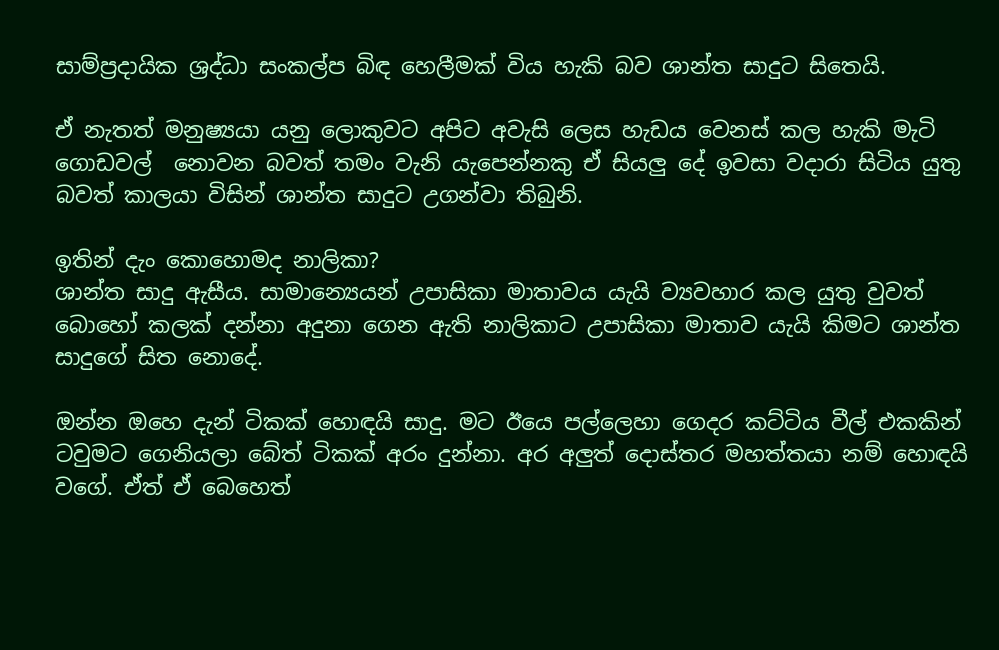සාම්ප්‍රදායික ශ්‍රද්ධා සංකල්ප බිඳ හෙලීමක් විය හැකි බව ශාන්ත සාදුට සිතෙයි.

ඒ නැතත් මනුෂ්‍යයා යනු ලොකුවට අපිට අවැසි ලෙස හැඩය වෙනස් කල හැකි මැටි ගොඩවල්  නොවන බවත් තමං වැනි යැපෙන්නකු ඒ සියලු දේ ඉවසා වදාරා සිටිය යුතු බවත් කාලයා විසින් ශාන්ත සාදුට උගන්වා තිබුනි.

ඉතින් දැං කොහොමද නාලිකා?
ශාන්ත සාදු ඇසීය. සාමාන්‍යෙයන් උපාසිකා මාතාවය යැයි ව්‍යවහාර කල යුතු වුවත් බොහෝ කලක් දන්නා අදුනා ගෙන ඇති නාලිකාට උපාසිකා මාතාව යැයි කිමට ශාන්ත සාදුගේ සිත නොදේ.

ඔන්න ඔහෙ දැන් ටිකක් හොඳයි සාදු. මට ඊයෙ පල්ලෙහා ගෙදර කට්ටිය වීල් එකකින් ටවුමට ගෙනියලා බේත් ටිකක් අරං දුන්නා. අර අලුත් දොස්තර මහත්තයා නම් හොඳයි වගේ. ඒත් ඒ බෙහෙත්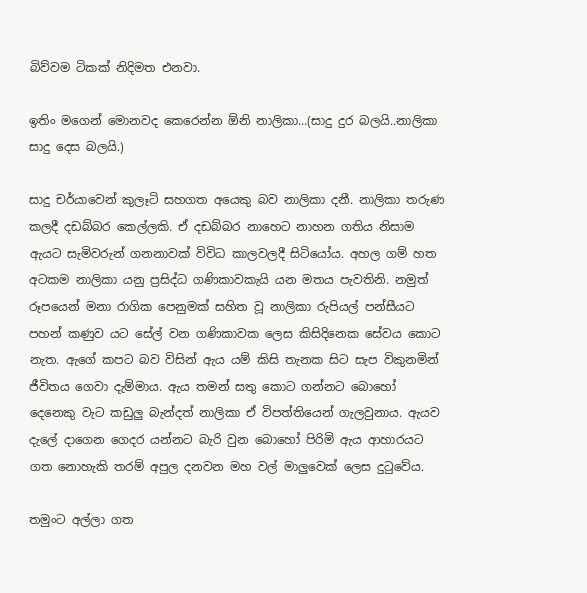බිව්වම ටිකක් නිදිමත එනවා.

ඉතිං මගෙන් මොනවද කෙරෙන්න ඕනි නාලිකා...(සාදු දුර බලයි..නාලිකා සාදු දෙස බලයි.)

සාදු චර්යාවෙන් කුලෑටි සහගත අයෙකු බව නාලිකා දනී. නාලිකා තරුණ කලදී දඩබ්බර කෙල්ලකි. ඒ දඩබ්බර නාහෙට නාහන ගතිය නිසාම ඇයට සැමිවරුන් ගනනාවක් විවිධ කාලවලදී සිටියෝය. අහල ගම් හත අටකම නාලිකා යනු ප්‍රසිද්ධ ගණිකාවකැයි යන මතය පැවතිනි. නමුත් රූපයෙන් මනා රාගික පෙනුමක් සහිත වූ නාලිකා රුපියල් පන්සීයට පහන් කණුව යට සේල් වන ගණිකාවක ලෙස කිසිදිනෙක සේවය කොට නැත. ඇගේ කපට බව විසින් ඇය යම් කිසි තැනක සිට සැප විකුනමින් ජීවිතය ගෙවා දැම්මාය. ඇය තමන් සතු කොට ගන්නට බොහෝ දෙනෙකු වැට කඩුලු බැන්දත් නාලිකා ඒ විපත්තියෙන් ගැලවුනාය. ඇයව දැලේ දාගෙන ගෙදර යන්නට බැරි වුන බොහෝ පිරිමි ඇය ආහාරයට ගත නොහැකි තරම් අපුල දනවන මහ වල් මාලුවෙක් ලෙස දුටුවේය.

තමුංට අල්ලා ගත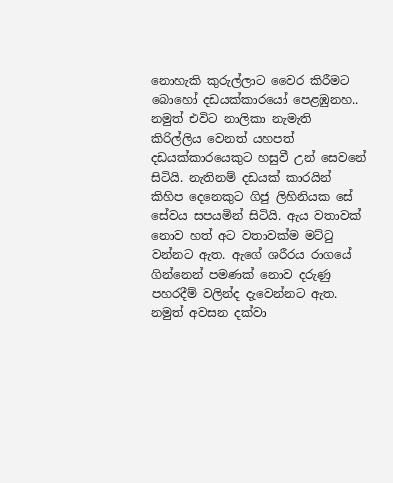නොහැකි කුරුල්ලාට වෛර කිරීමට බොහෝ දඩයක්කාරයෝ පෙළඹුනහ.. නමුත් එවිට නාලිකා නැමැති කිරිල්ලිය වෙනත් යහපත් දඩයක්කාරයෙකුට හසුවී උන් සෙවනේ සිටියි. නැතිනම් දඩයක් කාරයින් කිහිප දෙනෙකුට ගිජු ලිහිනියක සේ සේවය සපයමින් සිටියි. ඇය වතාවක් නොව හත් අට වතාවක්ම මට්ටු වන්නට ඇත. ඇගේ ශරීරය රාගයේ ගින්නෙන් පමණක් නොව දරුණු පහරදීම් වලින්ද දැවෙන්නට ඇත. නමුත් අවසන දක්වා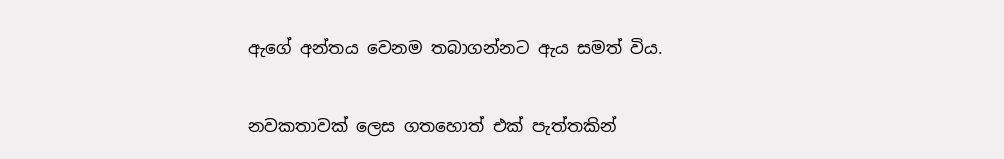ඇගේ අන්තය වෙනම තබාගන්නට ඇය සමත් විය.

නවකතාවක් ලෙස ගතහොත් එක් පැත්තකින්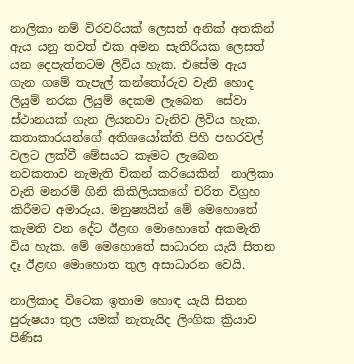නාලිකා නම් විරවරියක් ලෙසත් අනික් අතකින් ඇය යනු තවත් එක අමන සැතිරියක ලෙසත් යන දෙපැත්තටම ලිවිය හැක. එසේම ඇය ගැන ගමේ තැපැල් කන්තෝරුව වැනි හොද ලියුම් නරක ලියුම් දෙකම ලැබෙන  සේවා ස්ථානයක් ගැන ලියනවා වැනිව ලිවිය හැක. කතාකාරයන්ගේ අතිශයෝක්ති පිහි පහරවල් වලට ලක්වී මේසයට කෑමට ලැබෙන නවකතාව නැමැති චිකන් කරියෙකින්  නාලිකා වැනි මනරම් ගිනි කිකිලියකගේ චරිත විග්‍රහ කිරීමට අමාරුය. මනුෂ්‍යයින් මේ මෙහොතේ කැමති වන දේට ඊළඟ මොහොතේ අකමැති විය හැක. මේ මෙහොතේ සාධාරන යැයි සිතන දෑ ඊළඟ මොහොත තුල අසාධාරන වෙයි.

නාලිකාද විටෙක ඉතාම හොඳ යැයි සිතන පුරුෂයා තුල යමක් නැතැයිද ලිංගික ක්‍රියාව පිණිස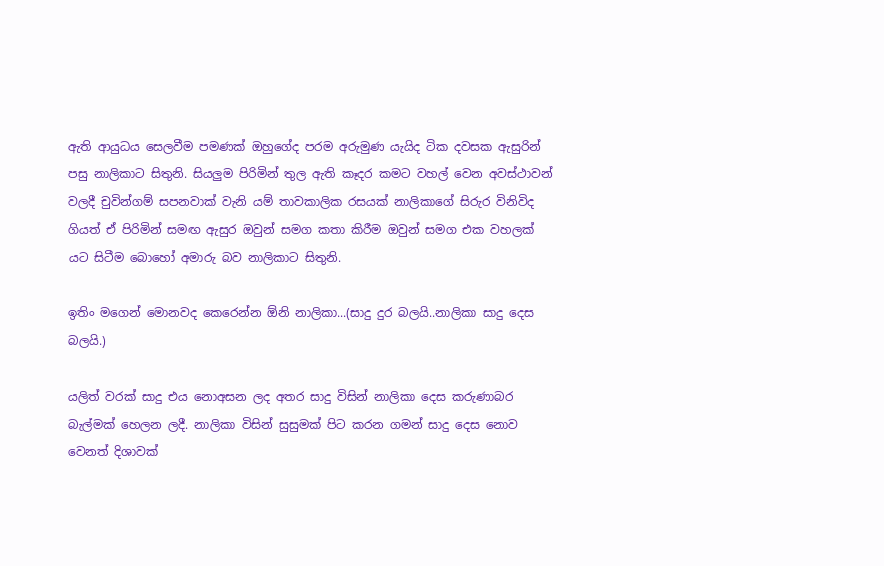ඇති ආයුධය සෙලවීම පමණක් ඔහුගේද පරම අරුමුණ යැයිද ටික දවසක ඇසුරින් පසු නාලිකාට සිතුනි. සියලුම පිරිමින් තුල ඇති කෑදර කමට වහල් වෙන අවස්ථාවන් වලදී චුවින්ගම් සපනවාක් වැනි යම් තාවකාලික රසයක් නාලිකාගේ සිරුර විනිවිද ගියත් ඒ පිරිමින් සමඟ ඇසුර ඔවුන් සමග කතා කිරීම ඔවුන් සමග එක වහලක් යට සිටීම බොහෝ අමාරු බව නාලිකාට සිතුනි.

ඉතිං මගෙන් මොනවද කෙරෙන්න ඕනි නාලිකා...(සාදු දුර බලයි..නාලිකා සාදු දෙස බලයි.)

යලිත් වරක් සාදු එය නොඅසන ලද අතර සාදු විසින් නාලිකා දෙස කරුණාබර බැල්මක් හෙලන ලදී. නාලිකා විසින් සුසුමක් පිට කරන ගමන් සාදු දෙස නොව වෙනත් දිශාවක්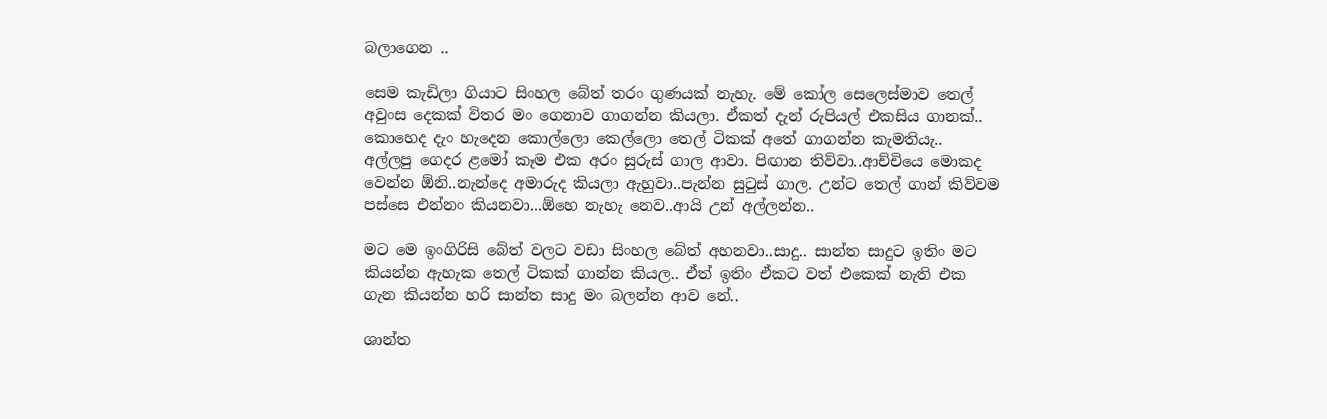බලාගෙන ..

සෙම කැඩිලා ගියාට සිංහල බේත් තරං ගුණයක් නැහැ. මේ කෝල සෙලෙස්මාව තෙල් අවුංස දෙකක් විතර මං ගෙනාව ගාගන්න කියලා. ඒකත් දැන් රුපියල් එකසිය ගානක්..
කොහෙද දැං හැදෙන කොල්ලො කෙල්ලො තෙල් ටිකක් අතේ ගාගන්න කැමතියැ..
අල්ලපු ගෙදර ළමෝ කෑම එක අරං සුරුස් ගාල ආවා. පිඟාන තිව්වා..ආච්චියෙ මොකද වෙන්න ඕනි..නැන්දෙ අමාරුද කියලා ඇහුවා..පැන්න සුටුස් ගාල. උන්ට තෙල් ගාන් කිව්වම පස්සෙ එන්නං කියනවා...ඕහෙ නැහැ නෙව..ආයි උන් අල්ලන්න..

මට මෙ ඉංගිරිසි බේත් වලට වඩා සිංහල බේත් අහනවා..සාදු.. සාන්ත සාදුට ඉතිං මට කියන්න ඇහැක තෙල් ටිකක් ගාන්න කියල.. ඒත් ඉතිං ඒකට වත් එකෙක් නැති එක ගැන කියන්න හරි සාන්ත සාදු මං බලන්න ආව නේ..

ශාන්ත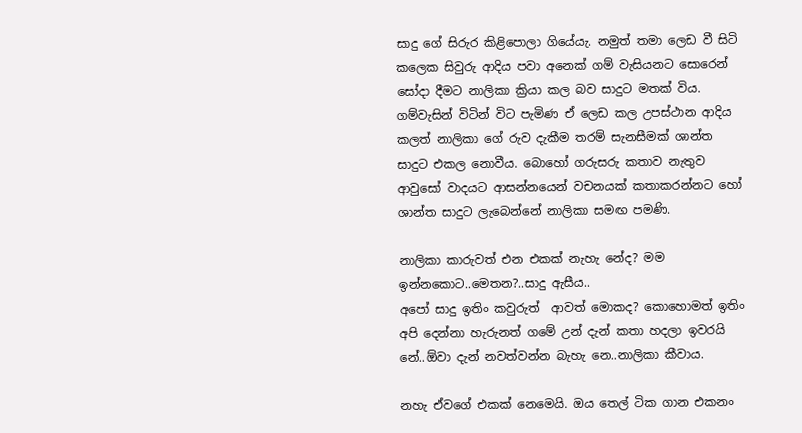සාදු ගේ සිරුර කිළිපොලා ගියේයැ. නමුත් තමා ලෙඩ වී සිටි කලෙක සිවුරු ආදිය පවා අනෙක් ගම් වැසියනට සොරෙන් සෝදා දීමට නාලිකා ක්‍රියා කල බව සාදුට මතක් විය. ගම්වැසින් විටින් විට පැමිණ ඒ ලෙඩ කල උපස්ථාන ආදිය කලත් නාලිකා ගේ රුව දැකීම තරම් සැනසීමක් ශාන්ත සාදුට එකල නොවීය. බොහෝ ගරුසරු කතාව නැතුව ආවුසෝ වාදයට ආසන්නයෙන් වචනයක් කතාකරන්නට හෝ ශාන්ත සාදුට ලැබෙන්නේ නාලිකා සමඟ පමණි.

නාලිකා කාරුවත් එන එකක් නැහැ නේද? මම ඉන්නකොට..මෙතන?..සාදු ඇසීය..
අපෝ සාදු ඉතිං කවුරුත්  ආවත් මොකද? කොහොමත් ඉතිං අපි දෙන්නා හැරුනත් ගමේ උන් දැන් කතා හදලා ඉවරයි නේ..ඕවා දැන් නවත්වන්න බැහැ නෙ..නාලිකා කීවාය.

නහැ ඒවගේ එකක් නෙමෙයි. ඔය තෙල් ටික ගාන එකනං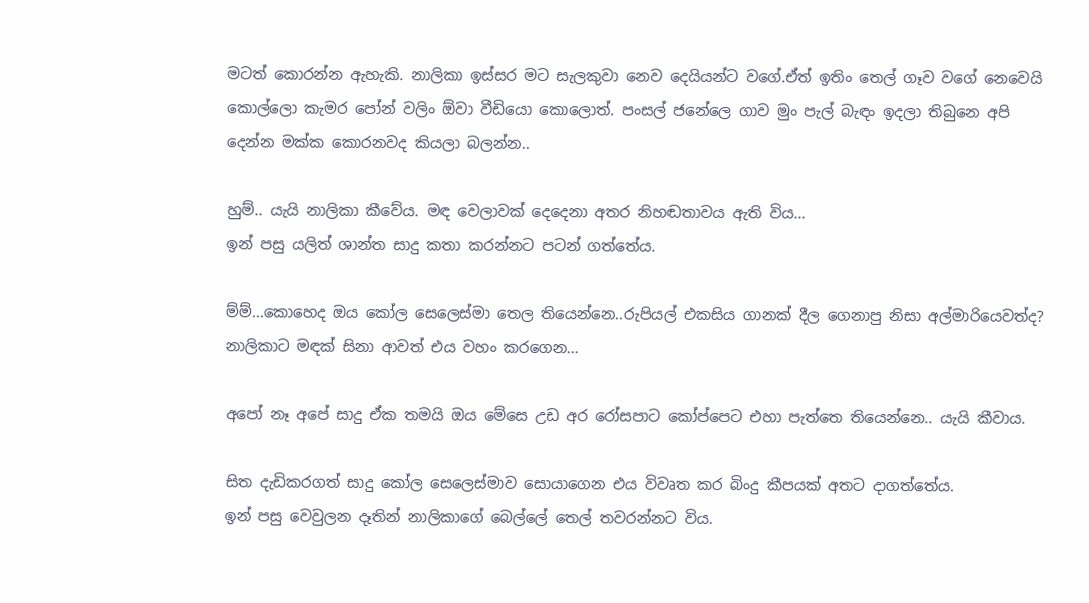මටත් කොරන්න ඇහැකි. නාලිකා ඉස්සර මට සැලකුවා නෙව දෙයියන්ට වගේ.ඒත් ඉතිං තෙල් ගෑව වගේ නෙවෙයි කොල්ලො කැමර පෝන් වලිං ඕවා වීඩියො කොලොත්. පංසල් ජනේලෙ ගාව මුං පැල් බැඳං ඉදලා තිබුනෙ අපි දෙන්න මක්ක කොරනවද කියලා බලන්න..

හුම්.. යැයි නාලිකා කීවේය. මඳ වෙලාවක් දෙදෙනා අතර නිහඬතාවය ඇති විය...
ඉන් පසු යලිත් ශාන්ත සාදු කතා කරන්නට පටන් ගත්තේය.

ම්ම්...කොහෙද ඔය කෝල සෙලෙස්මා තෙල තියෙන්නෙ..රුපියල් එකසිය ගානක් දීල ගෙනාපු නිසා අල්මාරියෙවත්ද?
නාලිකාට මඳක් සිනා ආවත් එය වහං කරගෙන...

අපෝ නෑ අපේ සාදු ඒක තමයි ඔය මේසෙ උඩ අර රෝසපාට කෝප්පෙට එහා පැත්තෙ තියෙන්නෙ.. යැයි කීවාය.

සිත දැඩිකරගත් සාදු කෝල සෙලෙස්මාව සොයාගෙන එය විවෘත කර බිංදු කීපයක් අතට දාගත්තේය.
ඉන් පසු වෙවුලන දෑතින් නාලිකාගේ බෙල්ලේ තෙල් තවරන්නට විය.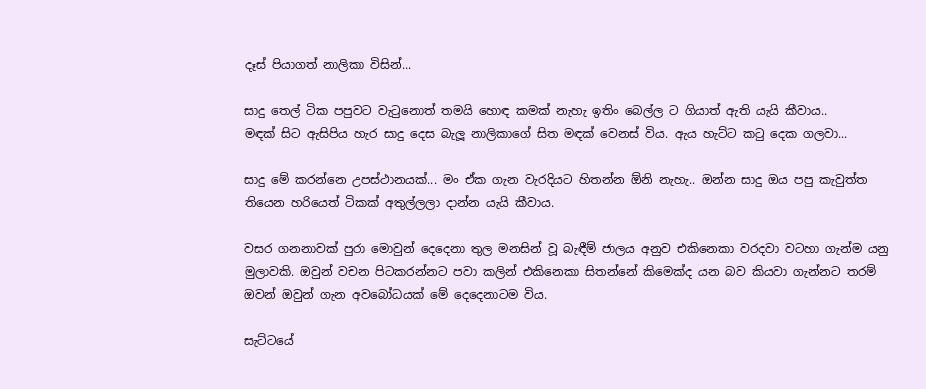දෑස් පියාගත් නාලිකා විසින්...

සාදු තෙල් ටික පපුවට වැටුනොත් තමයි හොඳ කමක් නැහැ ඉතිං බෙල්ල ට ගියාත් ඇති යැයි කීවාය..
මඳක් සිට ඇසිපිය හැර සාදු දෙස බැලූ නාලිකාගේ සිත මඳක් වෙනස් විය. ඇය හැට්ට කටු දෙක ගලවා...

සාදු මේ කරන්නෙ උපස්ථානයක්... මං ඒක ගැන වැරදියට හිතන්න ඕනි නැහැ.. ඔන්න සාදු ඔය පපු කැවුත්ත තියෙන හරියෙත් ටිකක් අතුල්ලලා දාන්න යැයි කීවාය.

වසර ගනනාවක් පුරා මොවුන් දෙදෙනා තුල මනසින් වූ බැඳීම් ජාලය අනුව එකිනෙකා වරදවා වටහා ගැන්ම යනු මුලාවකි. ඔවුන් වචන පිටකරන්නට පවා කලින් එකිනෙකා සිතන්නේ කිමෙක්ද යන බව කියවා ගැන්නට තරම් ඔවන් ඔවුන් ගැන අවබෝධයක් මේ දෙදෙනාටම විය.

සැට්ටයේ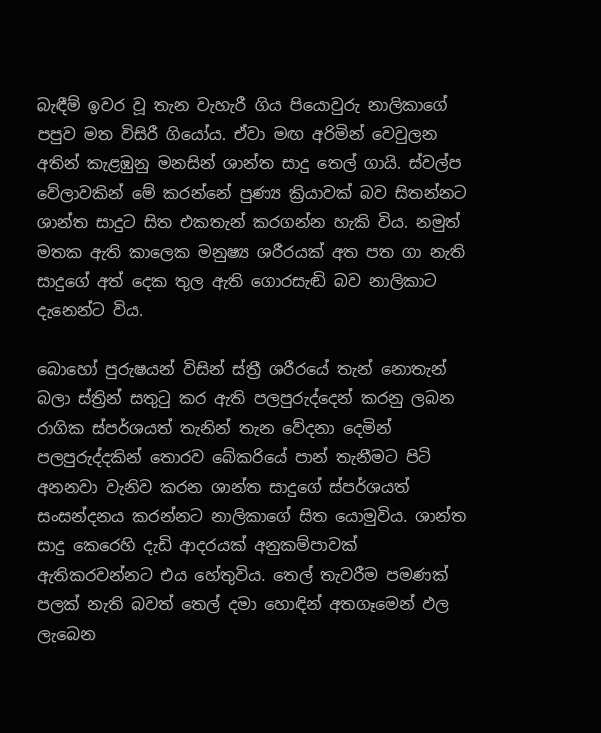බැඳීම් ඉවර වූ තැන වැහැරී ගිය පියොවුරු නාලිකාගේ  පපුව මත විසිරී ගියෝය. ඒවා මඟ අරිමින් වෙවුලන අතින් කැළඹුනු මනසින් ශාන්ත සාදු තෙල් ගායි. ස්වල්ප වේලාවකින් මේ කරන්නේ පුණ්‍ය ක්‍රියාවක් බව සිතන්නට ශාන්ත සාදුට සිත එකතැන් කරගන්න හැකි විය. නමුත් මතක ඇති කාලෙක මනුෂ්‍ය ශරීරයක් අත පත ගා නැති සාදුගේ අත් දෙක තුල ඇති ගොරසැඬි බව නාලිකාට දැනෙන්ට විය.

බොහෝ පුරුෂයන් විසින් ස්ත්‍රී ශරීරයේ තැන් නොතැන් බලා ස්ත්‍රින් සතුටු කර ඇති පලපුරුද්දෙන් කරනු ලබන රාගික ස්පර්ශයත් තැනින් තැන වේදනා දෙමින් පලපුරුද්දකින් තොරව බේකරියේ පාන් තැනීමට පිටි අනනවා වැනිව කරන ශාන්ත සාදුගේ ස්පර්ශයත් සංසන්දනය කරන්නට නාලිකාගේ සිත යොමුවිය. ශාන්ත සාදු කෙරෙහි දැඩි ආදරයක් අනුකම්පාවක් ඇතිකරවන්නට එය හේතුවිය. තෙල් තැවරීම පමණක් පලක් නැති බවත් තෙල් දමා හොඳින් අතගෑමෙන් ඵල ලැබෙන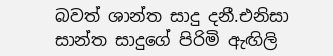බවත් ශාන්ත සාදු දනී.එනිසා සාන්ත සාදුගේ පිරිමි ඇඟිලි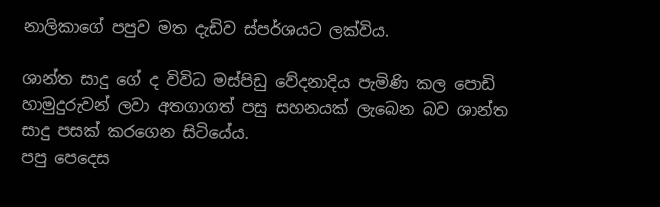නාලිකාගේ පපුව මත දැඩිව ස්පර්ශයට ලක්විය.

ශාන්ත සාදු ගේ ද විවිධ මස්පිඩු වේදනාදිය පැමිණි කල පොඩි හාමුදුරුවන් ලවා අතගාගත් පසු සහනයක් ලැබෙන බව ශාන්ත සාදු පසක් කරගෙන සිටියේය.
පපු පෙදෙස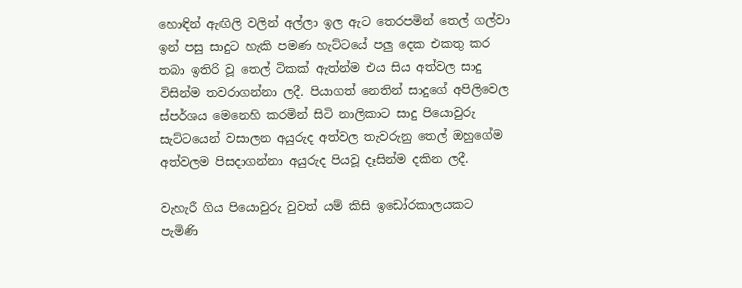හොඳින් ඇඟිලි වලින් අල්ලා ඉල ඇට තෙරපමින් තෙල් ගල්වා ඉන් පසු සාදුට හැකි පමණ හැට්ටයේ පලු දෙක එකතු කර තබා ඉතිරි වූ තෙල් ටිකක් ඇත්න්ම එය සිය අත්වල සාදු විසින්ම තවරාගන්නා ලදී. පියාගත් නෙතින් සාදුගේ අපිලිවෙල ස්පර්ශය මෙනෙහි කරමින් සිටි නාලිකාට සාදු පියොවුරු සැට්ටයෙන් වසාලන අයුරුද අත්වල තැවරුනු තෙල් ඔහුගේම අත්වලම පිසදාගන්නා අයුරුද පියවූ දෑසින්ම දකින ලදී.

වැහැරී ගිය පියොවුරු වුවත් යම් කිසි ඉඩෝරකාලයකට පැමිණි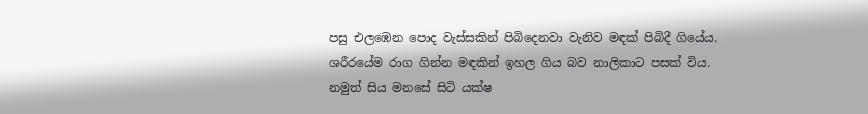පසු එලඹෙන පොද වැස්සකින් පිබිදෙනවා වැනිව මඳක් පිබිදී ගියේය. ශරීරයේම රාග ගින්න මඳකින් ඉහල ගිය බව නාලිකාට පසක් විය. නමුත් සිය මනසේ සිටි යක්ෂ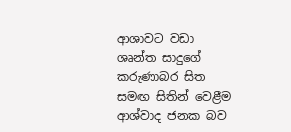ආශාවට වඩා ශෘන්ත සාදුගේ කරුණාබර සිත සමඟ සිතින් වෙළීම ආශ්වාද ජනක බව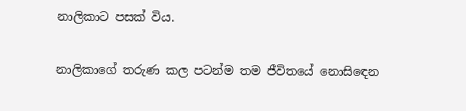නාලිකාට පසක් විය.

නාලිකාගේ තරුණ කල පටන්ම තම ජීවිතයේ නොසිඳෙන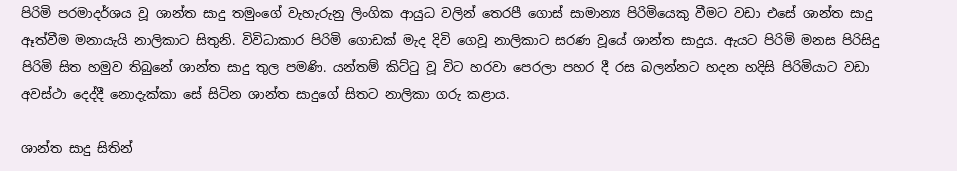පිරිමි පරමාදර්ශය වූ ශාන්ත සාදු තමුංගේ වැහැරුනු ලිංගික ආයුධ වලින් තෙරපී ගොස් සාමාන්‍ය පිරිමියෙකු වීමට වඩා එසේ ශාන්ත සාදු ඈත්වීම මනායැයි නාලිකාට සිතුනි. විවිධාකාර පිරිමි ගොඩක් මැද දිවි ගෙවූ නාලිකාට සරණ වූයේ ශාන්ත සාදුය. ඇයට පිරිමි මනස පිරිසිදු පිරිමි සිත හමුව තිබුනේ ශාන්ත සාදු තුල පමණි. යන්තම් කිට්ටු වූ විට හරවා පෙරලා පහර දී රස බලන්නට හදන හදිසි පිරිමියාට වඩා අවස්ථා දෙද්දී නොදැක්කා සේ සිටින ශාන්ත සාදුගේ සිතට නාලිකා ගරු කළාය.

ශාන්ත සාදු සිතින්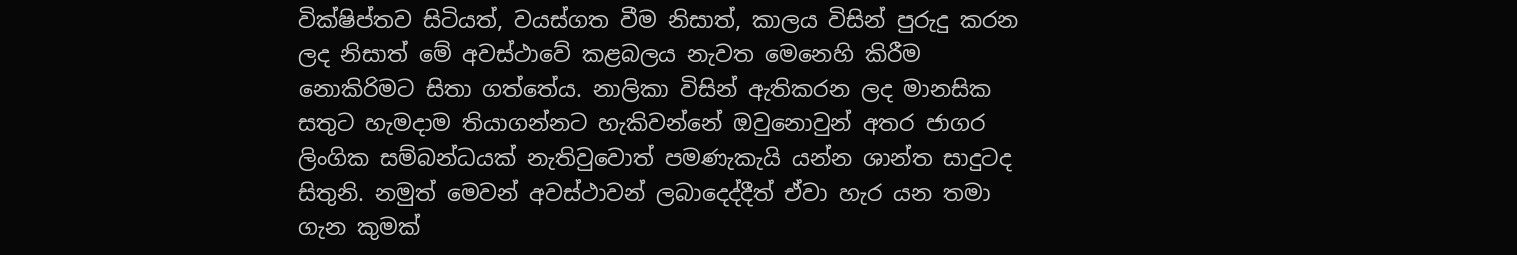වික්ෂිප්තව සිටියත්, වයස්ගත වීම නිසාත්, කාලය විසින් පුරුදු කරන ලද නිසාත් මේ අවස්ථාවේ කළබලය නැවත මෙනෙහි කිරීම නොකිරිමට සිතා ගත්තේය. නාලිකා විසින් ඇතිකරන ලද මානසික සතුට හැමදාම තියාගන්නට හැකිවන්නේ ඔවුනොවුන් අතර ජාගර ලිංගික සම්බන්ධයක් නැතිවුවොත් පමණැකැයි යන්න ශාන්ත සාදුටද සිතුනි. නමුත් මෙවන් අවස්ථාවන් ලබාදෙද්දීත් ඒවා හැර යන තමා ගැන කුමක්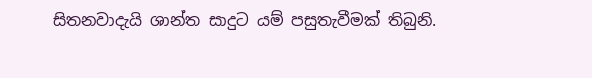සිතනවාදැයි ශාන්ත සාදුට යම් පසුතැවීමක් තිබුනි.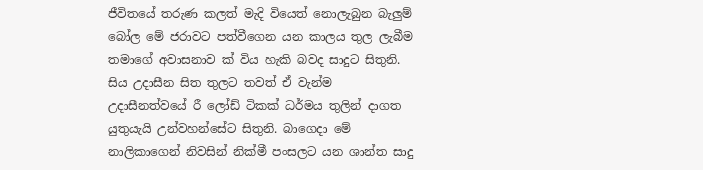ජීවිතයේ තරුණ කලත් මැදි වියෙත් නොලැබුන බැලුම් බෝල මේ ජරාවට පත්වීගෙන යන කාලය තුල ලැබීම තමාගේ අවාසනාව ක් විය හැකි බවද සාදුට සිතුනි. සිය උදාසීන සිත තුලට තවත් ඒ වැන්ම උදාසීනත්වයේ රී ලෝඩ් ටිකක් ධර්මය තුලින් දාගත යුතුයැයි උන්වහන්සේට සිතුනි. බාගෙදා මේ නාලිකාගෙන් නිවසින් නික්මී පංසලට යන ශාන්ත සාදු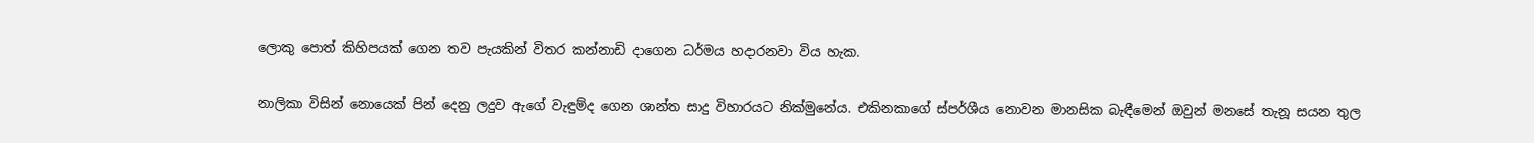ලොකු පොත් කිහිපයක් ගෙන තව පැයකින් විතර කන්නාඩි දාගෙන ධර්මය හදාරනවා විය හැක.

නාලිකා විසින් නොයෙක් පින් දෙනු ලදුව ඇගේ වැඳුම්ද ගෙන ශාන්ත සාදු විහාරයට නික්මුනේය. එකිනකාගේ ස්පර්ශීය නොවන මානසික බැඳීමෙන් ඔවුන් මනසේ තැනූ සයන තුල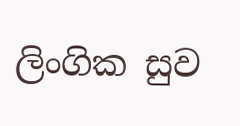ලිංගික සුව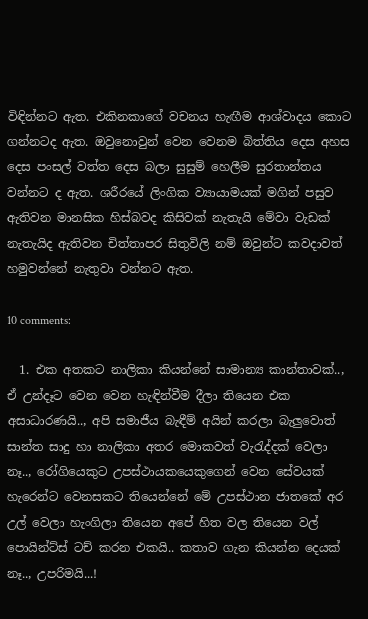විඳින්නට ඇත. එකිනකාගේ වචනය හැඟීම ආශ්වාදය කොට ගන්නටද ඇත. ඔවුනොවුන් වෙන වෙනම බිත්තිය දෙස අහස දෙස පංසල් වත්ත දෙස බලා සුසුම් හෙලීම සුරතාන්තය වන්නට ද ඇත. ශරීරයේ ලිංගික ව්‍යායාමයක් මගින් පසුව ඇතිවන මානසික හිස්බවද කිසිවක් නැතැයි මේවා වැඩක් නැතැයිද ඇතිවන චිත්තාපර සිතුවිලි නම් ඔවුන්ට කවදාවත් හමුවන්නේ නැතුවා වන්නට ඇත.

10 comments:

  1. එක අතකට නාලිකා කියන්නේ සාමාන්‍ය කාන්තාවක්.., ඒ උන්දෑට වෙන වෙන හැඳින්වීම දීලා තියෙන එක අසාධාරණයි.., අපි සමාජීය බැඳීම් අයින් කරලා බැලුවොත් සාන්ත සාදු හා නාලිකා අතර මොකවත් වැරැද්දක් වෙලා නෑ.., රෝගියෙකුට උපස්ථායකයෙකුගෙන් වෙන සේවයක් හැරෙන්ට වෙනසකට තියෙන්නේ මේ උපස්ථාන ජාතකේ අර උල් වෙලා හැංගිලා තියෙන අපේ හිත වල තියෙන වල් පොයින්ට්ස් ටච් කරන එකයි.. කතාව ගැන කියන්න දෙයක් නෑ.., උපරිමයි...!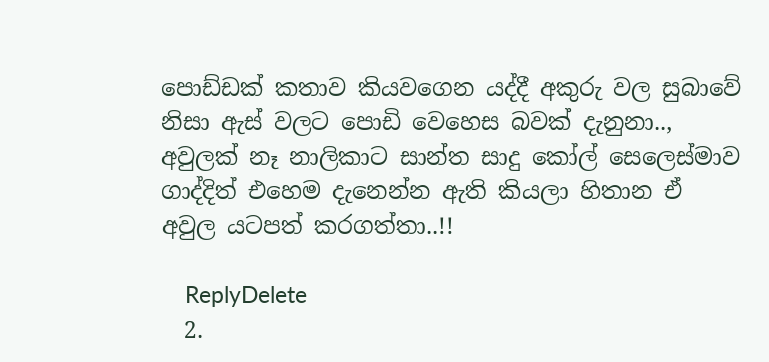පොඩ්ඩක් කතාව කියවගෙන යද්දී අකුරු වල සුබාවේ නිසා ඇස් වලට පොඩි වෙහෙස බවක් දැනුනා.., අවුලක් නෑ නාලිකාට සාන්ත සාදු කෝල් සෙලෙස්මාව ගාද්දිත් එහෙම දැනෙන්න ඇති කියලා හිතාන ඒ අවුල යටපත් කරගත්තා..!!

    ReplyDelete
  2.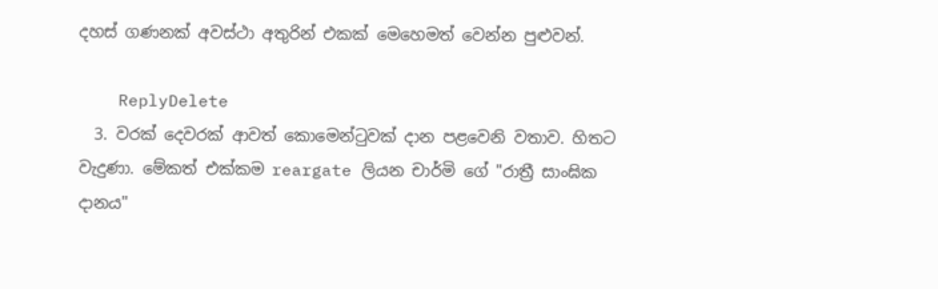දහස් ගණනක් අවස්ථා අතුරින් එකක් මෙහෙමත් වෙන්න පුළුවන්.

    ReplyDelete
  3. වරක් දෙවරක් ආවත් කොමෙන්ටුවක් දාන පළවෙනි වතාව. හිතට වැදුණා. මේකත් එක්කම reargate ලියන චාර්මි ගේ "රාත්‍රී සාංඝික දානය"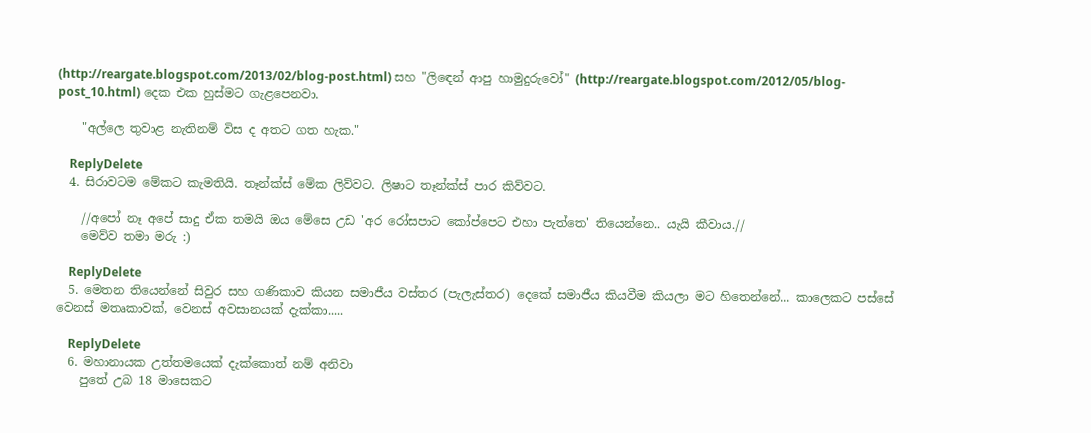(http://reargate.blogspot.com/2013/02/blog-post.html) සහ "ලිඳෙන් ආපු හාමුදුරුවෝ" (http://reargate.blogspot.com/2012/05/blog-post_10.html) දෙක එක හුස්මට ගැළපෙනවා.

    "අල්ලෙ තුවාළ නැතිනම් විස ද අතට ගත හැක."

    ReplyDelete
  4. සිරාවටම මේකට කැමතියි. තෑන්ක්ස් මේක ලිව්වට. ලිෂාට තෑන්ක්ස් පාර කිව්වට.

    //අපෝ නෑ අපේ සාදු ඒක තමයි ඔය මේසෙ උඩ 'අර රෝසපාට කෝප්පෙට එහා පැත්තෙ' තියෙන්නෙ.. යැයි කීවාය.//
    මෙව්ව තමා මරු :)

    ReplyDelete
  5. මෙතන තියෙන්නේ සිවුර සහ ගණිකාව කියන සමාජීය වස්තර (පැලැස්තර) දෙකේ සමාජීය කියවීම කියලා මට හිතෙන්නේ... කාලෙකට පස්සේ වෙනස් මතෘකාවක්, වෙනස් අවසානයක් දැක්කා.....

    ReplyDelete
  6. මහානායක උත්තමයෙක් දැක්කොත් නම් අනිවා
    පුතේ උබ 18 මාසෙකට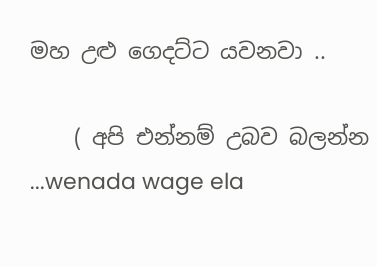මහ උළු ගෙදට්ට යවනවා ..

    ( අපි එන්නම් උබව බලන්න ...wenada wage ela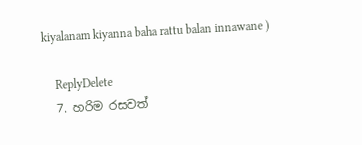kiyalanam kiyanna baha rattu balan innawane )

    ReplyDelete
  7. හරිම රසවත්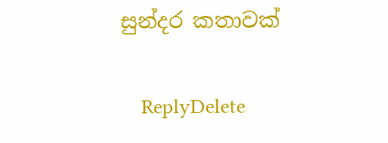සුන්දර කතාවක්

    ReplyDelete